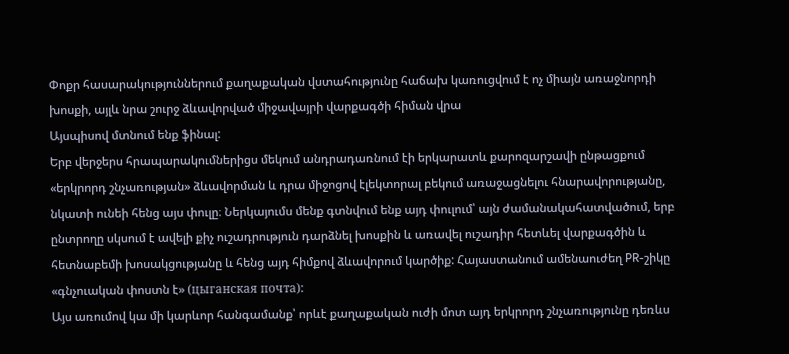Փոքր հասարակություններում քաղաքական վստահությունը հաճախ կառուցվում է ոչ միայն առաջնորդի խոսքի, այլև նրա շուրջ ձևավորված միջավայրի վարքագծի հիման վրա
Այսպիսով մտնում ենք ֆինալ:
Երբ վերջերս հրապարակումներիցս մեկում անդրադառնում էի երկարատև քարոզարշավի ընթացքում «երկրորդ շնչառության» ձևավորման և դրա միջոցով էլեկտորալ բեկում առաջացնելու հնարավորությանը, նկատի ունեի հենց այս փուլը։ Ներկայումս մենք գտնվում ենք այդ փուլում՝ այն ժամանակահատվածում, երբ ընտրողը սկսում է ավելի քիչ ուշադրություն դարձնել խոսքին և առավել ուշադիր հետևել վարքագծին և հետնաբեմի խոսակցությանը և հենց այդ հիմքով ձևավորում կարծիք: Հայաստանում ամենաուժեղ PR-շիկը «գնչուական փոստն է» (цыганская почта):
Այս առումով կա մի կարևոր հանգամանք՝ որևէ քաղաքական ուժի մոտ այդ երկրորդ շնչառությունը դեռևս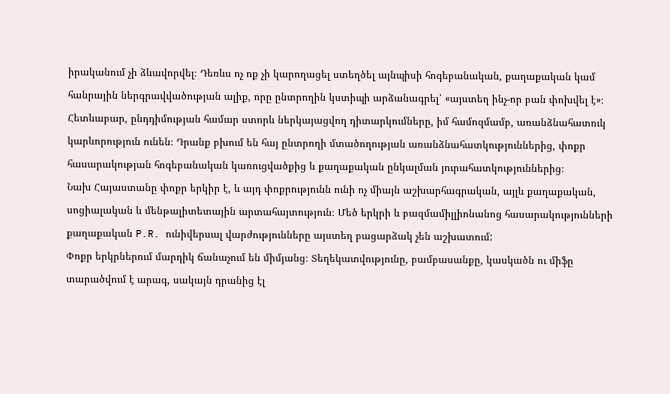իրականում չի ձևավորվել։ Դեռևս ոչ ոք չի կարողացել ստեղծել այնպիսի հոգեբանական, քաղաքական կամ հանրային ներգրավվածության ալիք, որը ընտրողին կստիպի արձանագրել՝ «այստեղ ինչ-որ բան փոխվել է»։
Հետևաբար, ընդդիմության համար ստորև ներկայացվող դիտարկումները, իմ համոզմամբ, առանձնահատուկ կարևորություն ունեն։ Դրանք բխում են հայ ընտրողի մտածողության առանձնահատկություններից, փոքր հասարակության հոգեբանական կառուցվածքից և քաղաքական ընկալման յուրահատկություններից։
Նախ Հայաստանը փոքր երկիր է, և այդ փոքրությունն ունի ոչ միայն աշխարհագրական, այլև քաղաքական, սոցիալական և մենթալիտետային արտահայտություն։ Մեծ երկրի և բազմամիլլիոնանոց հասարակությունների քաղաքական P.R. ունիվերսալ վարժությունները այստեղ բացարձակ չեն աշխատում:
Փոքր երկրներում մարդիկ ճանաչում են միմյանց։ Տեղեկատվությունը, բամբասանքը, կասկածն ու միֆը տարածվում է արագ, սակայն դրանից էլ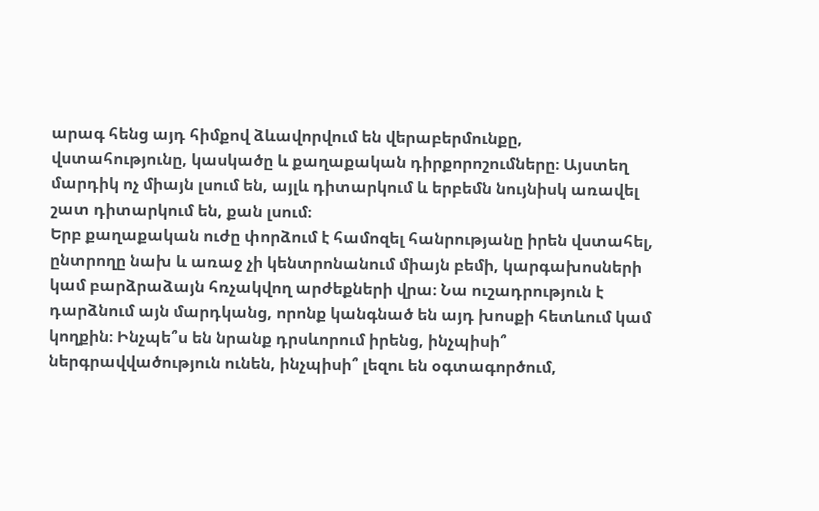արագ հենց այդ հիմքով ձևավորվում են վերաբերմունքը, վստահությունը, կասկածը և քաղաքական դիրքորոշումները։ Այստեղ մարդիկ ոչ միայն լսում են, այլև դիտարկում և երբեմն նույնիսկ առավել շատ դիտարկում են, քան լսում։
Երբ քաղաքական ուժը փորձում է համոզել հանրությանը իրեն վստահել, ընտրողը նախ և առաջ չի կենտրոնանում միայն բեմի, կարգախոսների կամ բարձրաձայն հռչակվող արժեքների վրա։ Նա ուշադրություն է դարձնում այն մարդկանց, որոնք կանգնած են այդ խոսքի հետևում կամ կողքին։ Ինչպե՞ս են նրանք դրսևորում իրենց, ինչպիսի՞ ներգրավվածություն ունեն, ինչպիսի՞ լեզու են օգտագործում,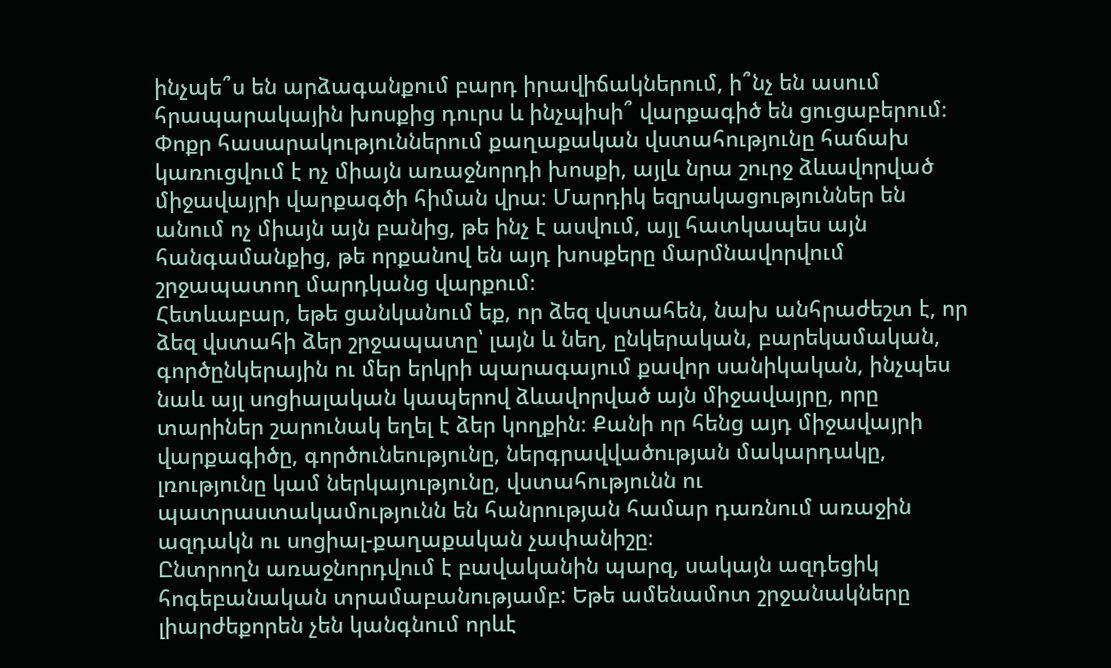ինչպե՞ս են արձագանքում բարդ իրավիճակներում, ի՞նչ են ասում հրապարակային խոսքից դուրս և ինչպիսի՞ վարքագիծ են ցուցաբերում։
Փոքր հասարակություններում քաղաքական վստահությունը հաճախ կառուցվում է ոչ միայն առաջնորդի խոսքի, այլև նրա շուրջ ձևավորված միջավայրի վարքագծի հիման վրա։ Մարդիկ եզրակացություններ են անում ոչ միայն այն բանից, թե ինչ է ասվում, այլ հատկապես այն հանգամանքից, թե որքանով են այդ խոսքերը մարմնավորվում շրջապատող մարդկանց վարքում։
Հետևաբար, եթե ցանկանում եք, որ ձեզ վստահեն, նախ անհրաժեշտ է, որ ձեզ վստահի ձեր շրջապատը՝ լայն և նեղ, ընկերական, բարեկամական, գործընկերային ու մեր երկրի պարագայում քավոր սանիկական, ինչպես նաև այլ սոցիալական կապերով ձևավորված այն միջավայրը, որը տարիներ շարունակ եղել է ձեր կողքին։ Քանի որ հենց այդ միջավայրի վարքագիծը, գործունեությունը, ներգրավվածության մակարդակը, լռությունը կամ ներկայությունը, վստահությունն ու պատրաստակամությունն են հանրության համար դառնում առաջին ազդակն ու սոցիալ-քաղաքական չափանիշը։
Ընտրողն առաջնորդվում է բավականին պարզ, սակայն ազդեցիկ հոգեբանական տրամաբանությամբ: Եթե ամենամոտ շրջանակները լիարժեքորեն չեն կանգնում որևէ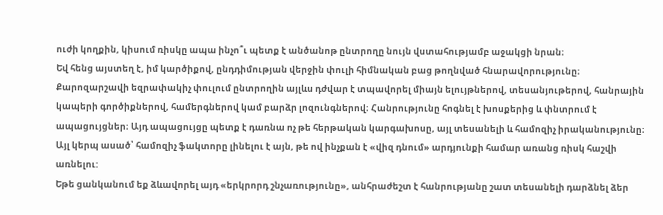ուժի կողքին, կիսում ռիսկը ապա ինչո՞ւ պետք է անծանոթ ընտրողը նույն վստահությամբ աջակցի նրան։
Եվ հենց այստեղ է, իմ կարծիքով, ընդդիմության վերջին փուլի հիմնական բաց թողնված հնարավորությունը։ Քարոզարշավի եզրափակիչ փուլում ընտրողին այլևս դժվար է տպավորել միայն ելույթներով, տեսանյութերով, հանրային կապերի գործիքներով, համերգներով կամ բարձր լոզունգներով։ Հանրությունը հոգնել է խոսքերից և փնտրում է ապացույցներ։ Այդ ապացույցը պետք է դառնա ոչ թե հերթական կարգախոսը, այլ տեսանելի և համոզիչ իրականությունը։ Այլ կերպ ասած՝ համոզիչ ֆակտորը լինելու է այն, թե ով ինչքան է «վիզ դնում» արդյունքի համար առանց ռիսկ հաշվի առնելու:
Եթե ցանկանում եք ձևավորել այդ «երկրորդ շնչառությունը», անհրաժեշտ է հանրությանը շատ տեսանելի դարձնել ձեր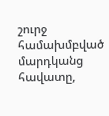շուրջ համախմբված մարդկանց հավատը,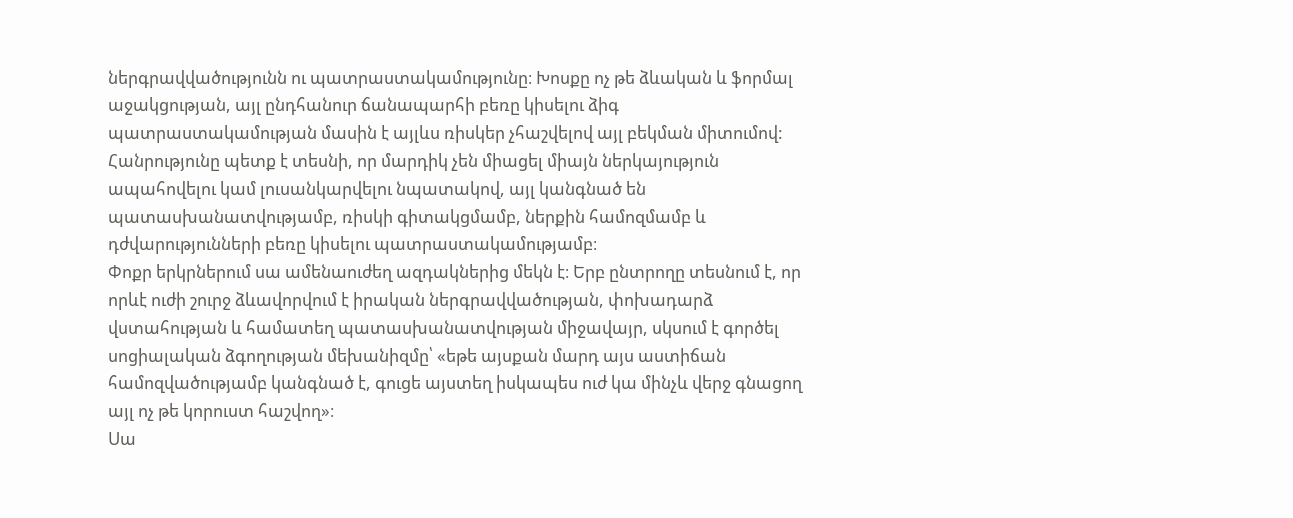ներգրավվածությունն ու պատրաստակամությունը։ Խոսքը ոչ թե ձևական և ֆորմալ աջակցության, այլ ընդհանուր ճանապարհի բեռը կիսելու ձիգ պատրաստակամության մասին է այլևս ռիսկեր չհաշվելով այլ բեկման միտումով:
Հանրությունը պետք է տեսնի, որ մարդիկ չեն միացել միայն ներկայություն ապահովելու կամ լուսանկարվելու նպատակով, այլ կանգնած են պատասխանատվությամբ, ռիսկի գիտակցմամբ, ներքին համոզմամբ և դժվարությունների բեռը կիսելու պատրաստակամությամբ։
Փոքր երկրներում սա ամենաուժեղ ազդակներից մեկն է։ Երբ ընտրողը տեսնում է, որ որևէ ուժի շուրջ ձևավորվում է իրական ներգրավվածության, փոխադարձ վստահության և համատեղ պատասխանատվության միջավայր, սկսում է գործել սոցիալական ձգողության մեխանիզմը՝ «եթե այսքան մարդ այս աստիճան համոզվածությամբ կանգնած է, գուցե այստեղ իսկապես ուժ կա մինչև վերջ գնացող այլ ոչ թե կորուստ հաշվող»։
Սա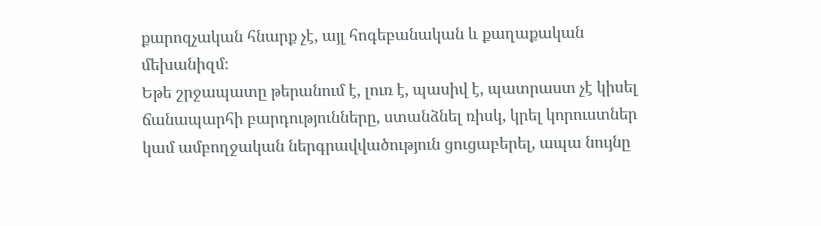քարոզչական հնարք չէ, այլ հոգեբանական և քաղաքական մեխանիզմ։
Եթե շրջապատը թերանում է, լուռ է, պասիվ է, պատրաստ չէ կիսել ճանապարհի բարդությունները, ստանձնել ռիսկ, կրել կորուստներ կամ ամբողջական ներգրավվածություն ցուցաբերել, ապա նույնը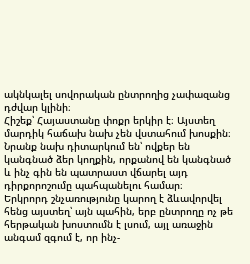ակնկալել սովորական ընտրողից չափազանց դժվար կլինի։
Հիշեք՝ Հայաստանը փոքր երկիր է։ Այստեղ մարդիկ հաճախ նախ չեն վստահում խոսքին։ Նրանք նախ դիտարկում են՝ ովքեր են կանգնած ձեր կողքին, որքանով են կանգնած և ինչ գին են պատրաստ վճարել այդ դիրքորոշումը պահպանելու համար։
Երկրորդ շնչառությունը կարող է ձևավորվել հենց այստեղ՝ այն պահին, երբ ընտրողը ոչ թե հերթական խոստումն է լսում, այլ առաջին անգամ զգում է, որ ինչ-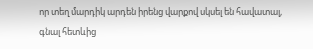որ տեղ մարդիկ արդեն իրենց վարքով սկսել են հավատալ, գնալ հետևից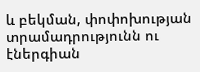և բեկման, փոփոխության տրամադրությունն ու էներգիան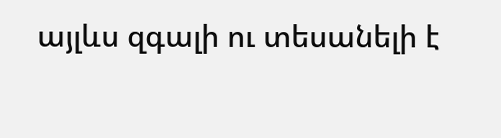այլևս զգալի ու տեսանելի է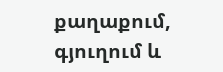քաղաքում, գյուղում և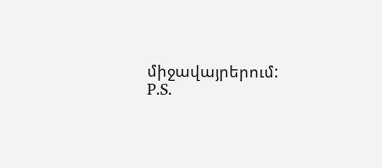միջավայրերում:
P.S.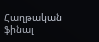Հաղթական ֆինալ